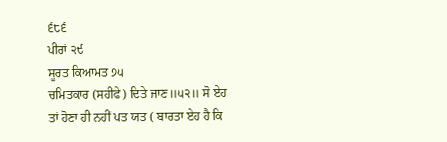੬੮੬
ਪੀਰਾਂ ੨੯
ਸੂਰਤ ਕਿਆਮਤ ੭੫
ਚਮਿਤਕਾਰ (ਸਹੀਫੇ) ਦਿਤੇ ਜਾਣ॥੫੨॥ ਸੋ ਏਹ ਤਾਂ ਹੋਣਾ ਹੀ ਨਹੀਂ ਪਤ ਯਤ ( ਬਾਰਤਾ ਏਹ ਹੈ ਕਿ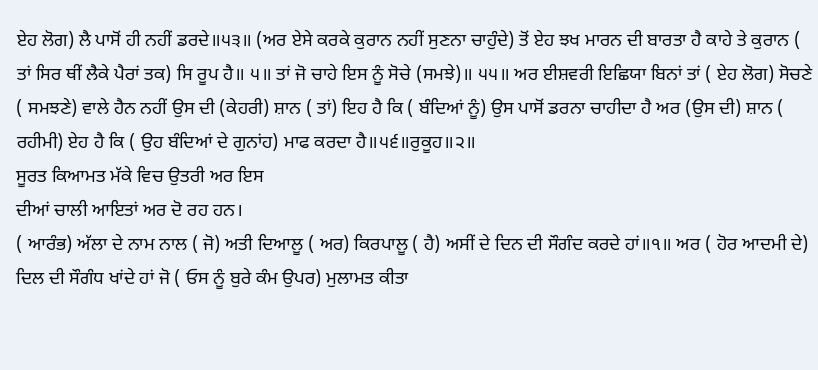ਏਹ ਲੋਗ) ਲੈ ਪਾਸੋਂ ਹੀ ਨਹੀਂ ਡਰਦੇ॥੫੩॥ (ਅਰ ਏਸੇ ਕਰਕੇ ਕੁਰਾਨ ਨਹੀਂ ਸੁਣਨਾ ਚਾਹੁੰਦੇ) ਤੋਂ ਏਹ ਝਖ ਮਾਰਨ ਦੀ ਬਾਰਤਾ ਹੈ ਕਾਹੇ ਤੇ ਕੁਰਾਨ ( ਤਾਂ ਸਿਰ ਥੀਂ ਲੈਕੇ ਪੈਰਾਂ ਤਕ) ਸਿ ਰੂਪ ਹੈ॥ ੫॥ ਤਾਂ ਜੋ ਚਾਹੇ ਇਸ ਨੂੰ ਸੋਚੇ (ਸਮਝੇ)॥ ੫੫॥ ਅਰ ਈਸ਼ਵਰੀ ਇਛਿਯਾ ਬਿਨਾਂ ਤਾਂ ( ਏਹ ਲੋਗ) ਸੋਚਣੇ ( ਸਮਝਣੇ) ਵਾਲੇ ਹੈਨ ਨਹੀਂ ਉਸ ਦੀ (ਕੇਹਰੀ) ਸ਼ਾਨ ( ਤਾਂ) ਇਹ ਹੈ ਕਿ ( ਬੰਦਿਆਂ ਨੂੰ) ਉਸ ਪਾਸੋਂ ਡਰਨਾ ਚਾਹੀਦਾ ਹੈ ਅਰ (ਉਸ ਦੀ) ਸ਼ਾਨ ( ਰਹੀਮੀ) ਏਹ ਹੈ ਕਿ ( ਉਹ ਬੰਦਿਆਂ ਦੇ ਗੁਨਾਂਹ) ਮਾਫ ਕਰਦਾ ਹੈ॥੫੬॥ਰੁਕੂਹ॥੨॥
ਸੂਰਤ ਕਿਆਮਤ ਮੱਕੇ ਵਿਚ ਉਤਰੀ ਅਰ ਇਸ
ਦੀਆਂ ਚਾਲੀ ਆਇਤਾਂ ਅਰ ਦੋ ਰਹ ਹਨ।
( ਆਰੰਭ) ਅੱਲਾ ਦੇ ਨਾਮ ਨਾਲ ( ਜੋ) ਅਤੀ ਦਿਆਲੂ ( ਅਰ) ਕਿਰਪਾਲੂ ( ਹੈ) ਅਸੀਂ ਦੇ ਦਿਨ ਦੀ ਸੌਗੰਦ ਕਰਦੇ ਹਾਂ॥੧॥ ਅਰ ( ਹੋਰ ਆਦਮੀ ਦੇ) ਦਿਲ ਦੀ ਸੌਗੰਧ ਖਾਂਦੇ ਹਾਂ ਜੋ ( ਓਸ ਨੂੰ ਬੁਰੇ ਕੰਮ ਉਪਰ) ਮੁਲਾਮਤ ਕੀਤਾ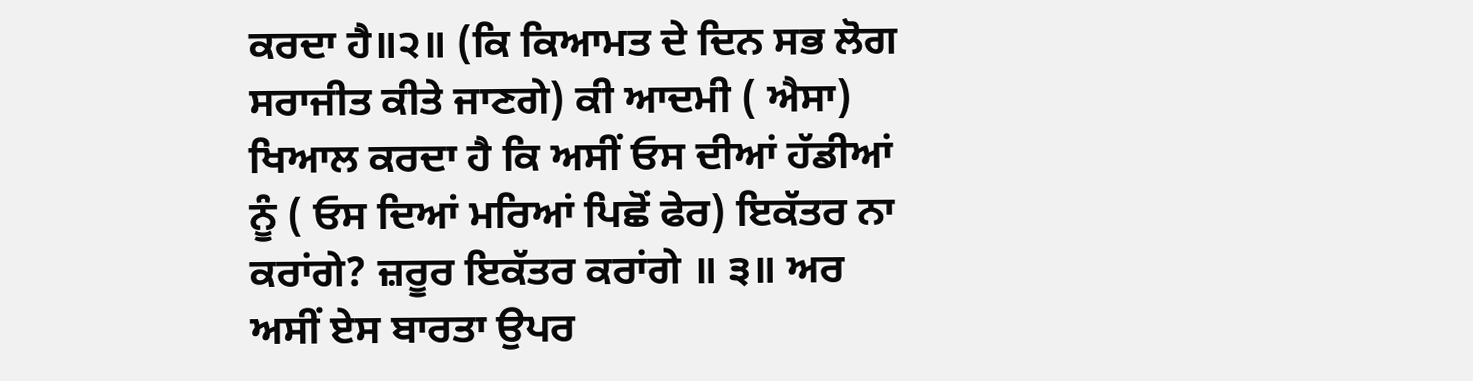ਕਰਦਾ ਹੈ॥੨॥ (ਕਿ ਕਿਆਮਤ ਦੇ ਦਿਨ ਸਭ ਲੋਗ ਸਰਾਜੀਤ ਕੀਤੇ ਜਾਣਗੇ) ਕੀ ਆਦਮੀ ( ਐਸਾ) ਖਿਆਲ ਕਰਦਾ ਹੈ ਕਿ ਅਸੀਂ ਓਸ ਦੀਆਂ ਹੱਡੀਆਂ ਨੂੰ ( ਓਸ ਦਿਆਂ ਮਰਿਆਂ ਪਿਛੋਂ ਫੇਰ) ਇਕੱਤਰ ਨਾ ਕਰਾਂਗੇ? ਜ਼ਰੂਰ ਇਕੱਤਰ ਕਰਾਂਗੇ ॥ ੩॥ ਅਰ ਅਸੀਂ ਏਸ ਬਾਰਤਾ ਉਪਰ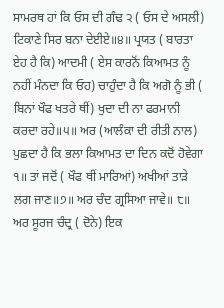ਸਾਮਰਥ ਹਾਂ ਕਿ ਓਸ ਦੀ ਗੰਢ ੨ ( ਓਸ ਦੇ ਅਸਲੀ) ਟਿਕਾਣੇ ਸਿਰ ਬਨਾ ਦੇਈਏ॥੪॥ ਪ੍ਰਯਤ ( ਬਾਰਤਾ ਏਹ ਹੈ ਕਿ) ਆਦਮੀ ( ਏਸ ਕਾਰਨੋਂ ਕਿਆਮਤ ਨੂੰ ਨਹੀਂ ਮੰਨਦਾ ਕਿ ਓਹ) ਚਾਹੁੰਦਾ ਹੈ ਕਿ ਅਗੋ ਨੂੰ ਭੀ ( ਬਿਨਾਂ ਖੌਫ ਖਤਰੇ ਥੀਂ) ਖੁਦਾ ਦੀ ਨਾ ਫਰਮਾਨੀ ਕਰਦਾ ਰਹੇ॥੫॥ ਅਰ (ਆਲੰਕਾ ਦੀ ਰੀਤੀ ਨਾਲ) ਪੁਛਦਾ ਹੈ ਕਿ ਭਲਾ ਕਿਆਮਤ ਦਾ ਦਿਨ ਕਦੋਂ ਹੋਵੇਗਾ ੧॥ ਤਾਂ ਜਦੋਂ ( ਖੌਫ ਥੀਂ ਮਾਰਿਆਂ) ਅਖੀਆਂ ਤਾੜੇ ਲਗ ਜਾਣ॥੭॥ ਅਰ ਚੰਦ ਗ੍ਰਸਿਆ ਜਾਵੇ॥ ੮॥ ਅਰ ਸੂਰਜ ਚੰਦ੍ਰ ( ਦੋਨੇ) ਇਕ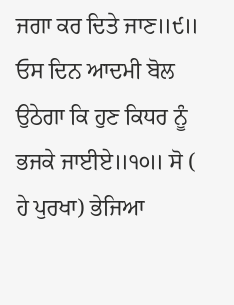ਜਗਾ ਕਰ ਦਿਤੇ ਜਾਣ॥੯॥ ਓਸ ਦਿਨ ਆਦਮੀ ਬੋਲ ਉਠੇਗਾ ਕਿ ਹੁਣ ਕਿਧਰ ਨੂੰ ਭਜਕੇ ਜਾਈਏ॥੧੦॥ ਸੋ ( ਹੇ ਪੁਰਖਾ) ਭੇਜਿਆ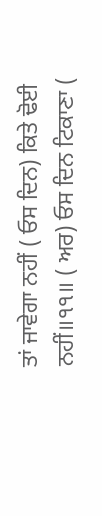ਤਾਂ ਜਾਵੇਗਾ ਨਹੀਂ ( ਓਸ ਦਿਨ) ਕਿਤੇ ਢੋਈ ਨਹੀਂ॥੧੧॥ ( ਅਰ) ਓਸ ਦਿਨ ਟਿਕਾਣਾ (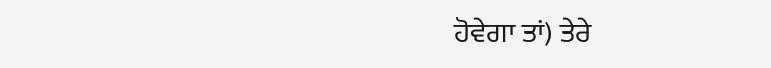ਹੋਵੇਗਾ ਤਾਂ) ਤੇਰੇ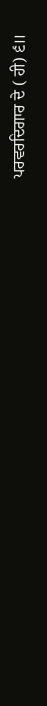ਪਰਵਰਦਿਗਾਰ ਦੇ ( ਹੀ) ੬॥